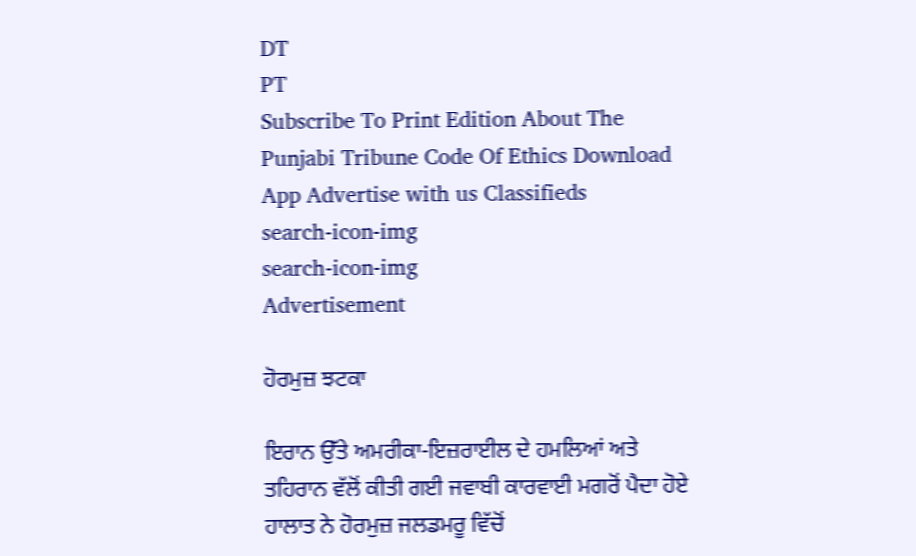DT
PT
Subscribe To Print Edition About The Punjabi Tribune Code Of Ethics Download App Advertise with us Classifieds
search-icon-img
search-icon-img
Advertisement

ਹੋਰਮੁਜ਼ ਝਟਕਾ

ਇਰਾਨ ਉੱਤੇ ਅਮਰੀਕਾ-ਇਜ਼ਰਾਈਲ ਦੇ ਹਮਲਿਆਂ ਅਤੇ ਤਹਿਰਾਨ ਵੱਲੋਂ ਕੀਤੀ ਗਈ ਜਵਾਬੀ ਕਾਰਵਾਈ ਮਗਰੋਂ ਪੈਦਾ ਹੋਏ ਹਾਲਾਤ ਨੇ ਹੋਰਮੁਜ਼ ਜਲਡਮਰੂ ਵਿੱਚੋਂ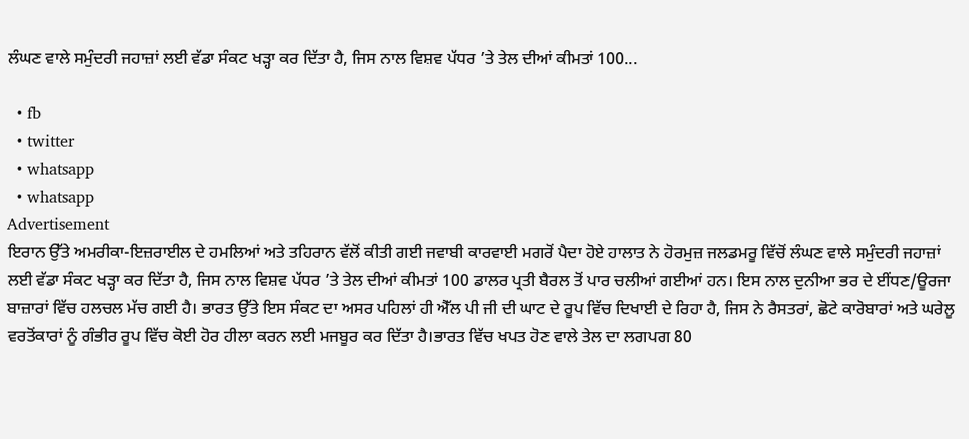ਲੰਘਣ ਵਾਲੇ ਸਮੁੰਦਰੀ ਜਹਾਜ਼ਾਂ ਲਈ ਵੱਡਾ ਸੰਕਟ ਖੜ੍ਹਾ ਕਰ ਦਿੱਤਾ ਹੈ, ਜਿਸ ਨਾਲ ਵਿਸ਼ਵ ਪੱਧਰ ’ਤੇ ਤੇਲ ਦੀਆਂ ਕੀਮਤਾਂ 100...

  • fb
  • twitter
  • whatsapp
  • whatsapp
Advertisement
ਇਰਾਨ ਉੱਤੇ ਅਮਰੀਕਾ-ਇਜ਼ਰਾਈਲ ਦੇ ਹਮਲਿਆਂ ਅਤੇ ਤਹਿਰਾਨ ਵੱਲੋਂ ਕੀਤੀ ਗਈ ਜਵਾਬੀ ਕਾਰਵਾਈ ਮਗਰੋਂ ਪੈਦਾ ਹੋਏ ਹਾਲਾਤ ਨੇ ਹੋਰਮੁਜ਼ ਜਲਡਮਰੂ ਵਿੱਚੋਂ ਲੰਘਣ ਵਾਲੇ ਸਮੁੰਦਰੀ ਜਹਾਜ਼ਾਂ ਲਈ ਵੱਡਾ ਸੰਕਟ ਖੜ੍ਹਾ ਕਰ ਦਿੱਤਾ ਹੈ, ਜਿਸ ਨਾਲ ਵਿਸ਼ਵ ਪੱਧਰ ’ਤੇ ਤੇਲ ਦੀਆਂ ਕੀਮਤਾਂ 100 ਡਾਲਰ ਪ੍ਰਤੀ ਬੈਰਲ ਤੋਂ ਪਾਰ ਚਲੀਆਂ ਗਈਆਂ ਹਨ। ਇਸ ਨਾਲ ਦੁਨੀਆ ਭਰ ਦੇ ਈਂਧਣ/ਊਰਜਾ ਬਾਜ਼ਾਰਾਂ ਵਿੱਚ ਹਲਚਲ ਮੱਚ ਗਈ ਹੈ। ਭਾਰਤ ਉੱਤੇ ਇਸ ਸੰਕਟ ਦਾ ਅਸਰ ਪਹਿਲਾਂ ਹੀ ਐੱਲ ਪੀ ਜੀ ਦੀ ਘਾਟ ਦੇ ਰੂਪ ਵਿੱਚ ਦਿਖਾਈ ਦੇ ਰਿਹਾ ਹੈ, ਜਿਸ ਨੇ ਰੈਸਤਰਾਂ, ਛੋਟੇ ਕਾਰੋਬਾਰਾਂ ਅਤੇ ਘਰੇਲੂ ਵਰਤੋਂਕਾਰਾਂ ਨੂੰ ਗੰਭੀਰ ਰੂਪ ਵਿੱਚ ਕੋਈ ਹੋਰ ਹੀਲਾ ਕਰਨ ਲਈ ਮਜਬੂਰ ਕਰ ਦਿੱਤਾ ਹੈ।ਭਾਰਤ ਵਿੱਚ ਖਪਤ ਹੋਣ ਵਾਲੇ ਤੇਲ ਦਾ ਲਗਪਗ 80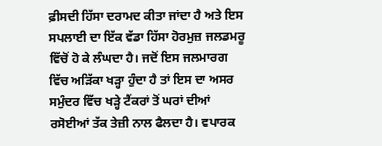ਫ਼ੀਸਦੀ ਹਿੱਸਾ ਦਰਾਮਦ ਕੀਤਾ ਜਾਂਦਾ ਹੈ ਅਤੇ ਇਸ ਸਪਲਾਈ ਦਾ ਇੱਕ ਵੱਡਾ ਹਿੱਸਾ ਹੋਰਮੁਜ਼ ਜਲਡਮਰੂ ਵਿੱਚੋਂ ਹੋ ਕੇ ਲੰਘਦਾ ਹੈ। ਜਦੋਂ ਇਸ ਜਲਮਾਰਗ ਵਿੱਚ ਅੜਿੱਕਾ ਖੜ੍ਹਾ ਹੁੰਦਾ ਹੈ ਤਾਂ ਇਸ ਦਾ ਅਸਰ ਸਮੁੰਦਰ ਵਿੱਚ ਖੜ੍ਹੇ ਟੈਂਕਰਾਂ ਤੋਂ ਘਰਾਂ ਦੀਆਂ ਰਸੋਈਆਂ ਤੱਕ ਤੇਜ਼ੀ ਨਾਲ ਫੈਲਦਾ ਹੈ। ਵਪਾਰਕ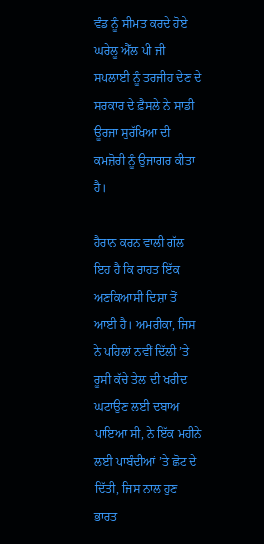ਵੰਡ ਨੂੰ ਸੀਮਤ ਕਰਦੇ ਹੋਏ ਘਰੇਲੂ ਐੱਲ ਪੀ ਜੀ ਸਪਲਾਈ ਨੂੰ ਤਰਜੀਹ ਦੇਣ ਦੇ ਸਰਕਾਰ ਦੇ ਫ਼ੈਸਲੇ ਨੇ ਸਾਡੀ ਊਰਜਾ ਸੁਰੱਖਿਆ ਦੀ ਕਮਜ਼ੋਰੀ ਨੂੰ ਉਜਾਗਰ ਕੀਤਾ ਹੈ।

ਹੈਰਾਨ ਕਰਨ ਵਾਲੀ ਗੱਲ ਇਹ ਹੈ ਕਿ ਰਾਹਤ ਇੱਕ ਅਣਕਿਆਸੀ ਦਿਸ਼ਾ ਤੋਂ ਆਈ ਹੈ। ਅਮਰੀਕਾ, ਜਿਸ ਨੇ ਪਹਿਲਾਂ ਨਵੀਂ ਦਿੱਲੀ ’ਤੇ ਰੂਸੀ ਕੱਚੇ ਤੇਲ ਦੀ ਖਰੀਦ ਘਟਾਉਣ ਲਈ ਦਬਾਅ ਪਾਇਆ ਸੀ, ਨੇ ਇੱਕ ਮਹੀਨੇ ਲਈ ਪਾਬੰਦੀਆਂ ’ਤੇ ਛੋਟ ਦੇ ਦਿੱਤੀ, ਜਿਸ ਨਾਲ ਹੁਣ ਭਾਰਤ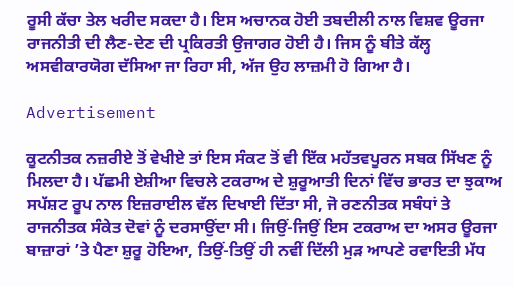ਰੂਸੀ ਕੱਚਾ ਤੇਲ ਖਰੀਦ ਸਕਦਾ ਹੈ। ਇਸ ਅਚਾਨਕ ਹੋਈ ਤਬਦੀਲੀ ਨਾਲ ਵਿਸ਼ਵ ਊਰਜਾ ਰਾਜਨੀਤੀ ਦੀ ਲੈਣ-ਦੇਣ ਦੀ ਪ੍ਰਕਿਰਤੀ ਉਜਾਗਰ ਹੋਈ ਹੈ। ਜਿਸ ਨੂੰ ਬੀਤੇ ਕੱਲ੍ਹ ਅਸਵੀਕਾਰਯੋਗ ਦੱਸਿਆ ਜਾ ਰਿਹਾ ਸੀ, ਅੱਜ ਉਹ ਲਾਜ਼ਮੀ ਹੋ ਗਿਆ ਹੈ।

Advertisement

ਕੂਟਨੀਤਕ ਨਜ਼ਰੀਏ ਤੋਂ ਵੇਖੀਏ ਤਾਂ ਇਸ ਸੰਕਟ ਤੋਂ ਵੀ ਇੱਕ ਮਹੱਤਵਪੂਰਨ ਸਬਕ ਸਿੱਖਣ ਨੂੰ ਮਿਲਦਾ ਹੈ। ਪੱਛਮੀ ਏਸ਼ੀਆ ਵਿਚਲੇ ਟਕਰਾਅ ਦੇ ਸ਼ੁਰੂਆਤੀ ਦਿਨਾਂ ਵਿੱਚ ਭਾਰਤ ਦਾ ਝੁਕਾਅ ਸਪੱਸ਼ਟ ਰੂਪ ਨਾਲ ਇਜ਼ਰਾਈਲ ਵੱਲ ਦਿਖਾਈ ਦਿੱਤਾ ਸੀ, ਜੋ ਰਣਨੀਤਕ ਸਬੰਧਾਂ ਤੇ ਰਾਜਨੀਤਕ ਸੰਕੇਤ ਦੋਵਾਂ ਨੂੰ ਦਰਸਾਉਂਦਾ ਸੀ। ਜਿਉਂ-ਜਿਉਂ ਇਸ ਟਕਰਾਅ ਦਾ ਅਸਰ ਊਰਜਾ ਬਾਜ਼ਾਰਾਂ ’ਤੇ ਪੈਣਾ ਸ਼ੁਰੂ ਹੋਇਆ, ਤਿਉਂ-ਤਿਉਂ ਹੀ ਨਵੀਂ ਦਿੱਲੀ ਮੁੜ ਆਪਣੇ ਰਵਾਇਤੀ ਮੱਧ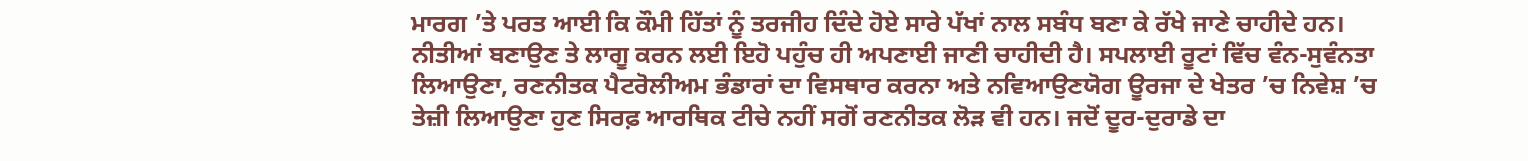ਮਾਰਗ ’ਤੇ ਪਰਤ ਆਈ ਕਿ ਕੌਮੀ ਹਿੱਤਾਂ ਨੂੰ ਤਰਜੀਹ ਦਿੰਦੇ ਹੋਏ ਸਾਰੇ ਪੱਖਾਂ ਨਾਲ ਸਬੰਧ ਬਣਾ ਕੇ ਰੱਖੇ ਜਾਣੇ ਚਾਹੀਦੇ ਹਨ। ਨੀਤੀਆਂ ਬਣਾਉਣ ਤੇ ਲਾਗੂ ਕਰਨ ਲਈ ਇਹੋ ਪਹੁੰਚ ਹੀ ਅਪਣਾਈ ਜਾਣੀ ਚਾਹੀਦੀ ਹੈ। ਸਪਲਾਈ ਰੂਟਾਂ ਵਿੱਚ ਵੰਨ-ਸੁਵੰਨਤਾ ਲਿਆਉਣਾ, ਰਣਨੀਤਕ ਪੈਟਰੋਲੀਅਮ ਭੰਡਾਰਾਂ ਦਾ ਵਿਸਥਾਰ ਕਰਨਾ ਅਤੇ ਨਵਿਆਉਣਯੋਗ ਊਰਜਾ ਦੇ ਖੇਤਰ ’ਚ ਨਿਵੇਸ਼ ’ਚ ਤੇਜ਼ੀ ਲਿਆਉਣਾ ਹੁਣ ਸਿਰਫ਼ ਆਰਥਿਕ ਟੀਚੇ ਨਹੀਂ ਸਗੋਂ ਰਣਨੀਤਕ ਲੋੜ ਵੀ ਹਨ। ਜਦੋਂ ਦੂਰ-ਦੁਰਾਡੇ ਦਾ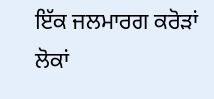ਇੱਕ ਜਲਮਾਰਗ ਕਰੋੜਾਂ ਲੋਕਾਂ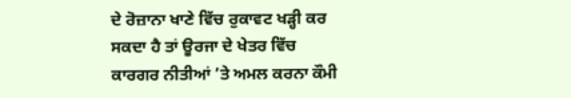ਦੇ ਰੋਜ਼ਾਨਾ ਖਾਣੇ ਵਿੱਚ ਰੁਕਾਵਟ ਖੜ੍ਹੀ ਕਰ ਸਕਦਾ ਹੈ ਤਾਂ ਊਰਜਾ ਦੇ ਖੇਤਰ ਵਿੱਚ ਕਾਰਗਰ ਨੀਤੀਆਂ ’ਤੇ ਅਮਲ ਕਰਨਾ ਕੌਮੀ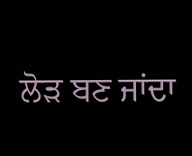ਲੋੜ ਬਣ ਜਾਂਦਾ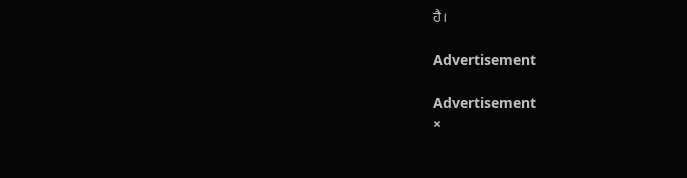ਹੈ।

Advertisement

Advertisement
×